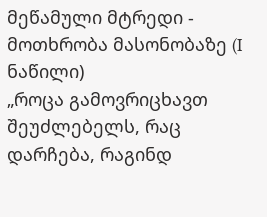მეწამული მტრედი - მოთხრობა მასონობაზე (I ნაწილი)
„როცა გამოვრიცხავთ შეუძლებელს, რაც დარჩება, რაგინდ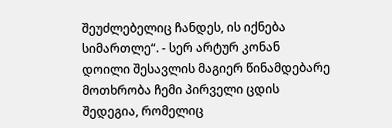შეუძლებელიც ჩანდეს, ის იქნება სიმართლე“. - სერ არტურ კონან დოილი შესავლის მაგიერ წინამდებარე მოთხრობა ჩემი პირველი ცდის შედეგია, რომელიც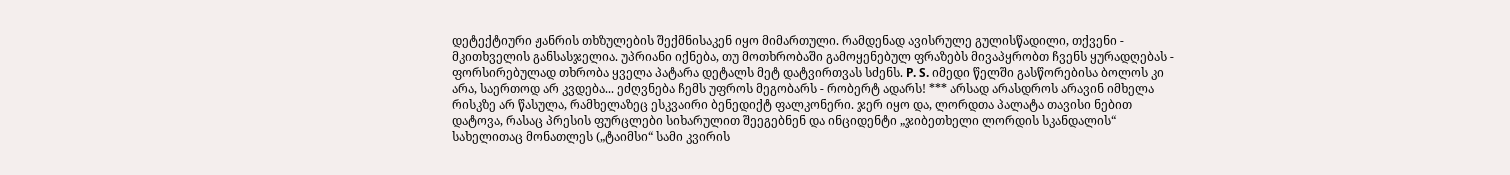დეტექტიური ჟანრის თხზულების შექმნისაკენ იყო მიმართული. რამდენად ავისრულე გულისწადილი, თქვენი - მკითხველის განსასჯელია. უპრიანი იქნება, თუ მოთხრობაში გამოყენებულ ფრაზებს მივაპყრობთ ჩვენს ყურადღებას - ფორსირებულად თხრობა ყველა პატარა დეტალს მეტ დატვირთვას სძენს. P. S. იმედი წელში გასწორებისა ბოლოს კი არა, საერთოდ არ კვდება... ეძღვნება ჩემს უფროს მეგობარს - რობერტ ადარს! *** არსად არასდროს არავინ იმხელა რისკზე არ წასულა, რამხელაზეც ესკვაირი ბენედიქტ ფალკონერი. ჯერ იყო და, ლორდთა პალატა თავისი ნებით დატოვა, რასაც პრესის ფურცლები სიხარულით შეეგებნენ და ინციდენტი „ჯიბეთხელი ლორდის სკანდალის“ სახელითაც მონათლეს („ტაიმსი“ სამი კვირის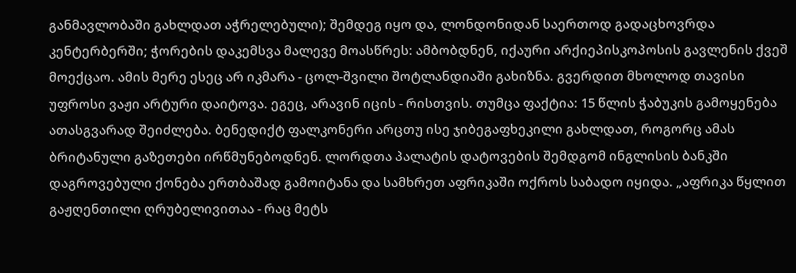განმავლობაში გახლდათ აჭრელებული); შემდეგ იყო და, ლონდონიდან საერთოდ გადაცხოვრდა კენტერბერში; ჭორების დაკემსვა მალევე მოასწრეს: ამბობდნენ, იქაური არქიეპისკოპოსის გავლენის ქვეშ მოექცაო. ამის მერე ესეც არ იკმარა - ცოლ-შვილი შოტლანდიაში გახიზნა. გვერდით მხოლოდ თავისი უფროსი ვაჟი არტური დაიტოვა. ეგეც, არავინ იცის - რისთვის. თუმცა ფაქტია: 15 წლის ჭაბუკის გამოყენება ათასგვარად შეიძლება. ბენედიქტ ფალკონერი არცთუ ისე ჯიბეგაფხეკილი გახლდათ, როგორც ამას ბრიტანული გაზეთები ირწმუნებოდნენ. ლორდთა პალატის დატოვების შემდგომ ინგლისის ბანკში დაგროვებული ქონება ერთბაშად გამოიტანა და სამხრეთ აფრიკაში ოქროს საბადო იყიდა. „აფრიკა წყლით გაჟღენთილი ღრუბელივითაა - რაც მეტს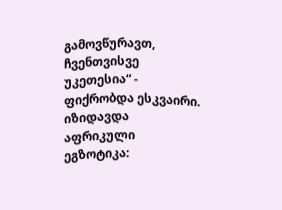გამოვწურავთ, ჩვენთვისვე უკეთესია“ - ფიქრობდა ესკვაირი. იზიდავდა აფრიკული ეგზოტიკა: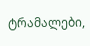ტრამალები,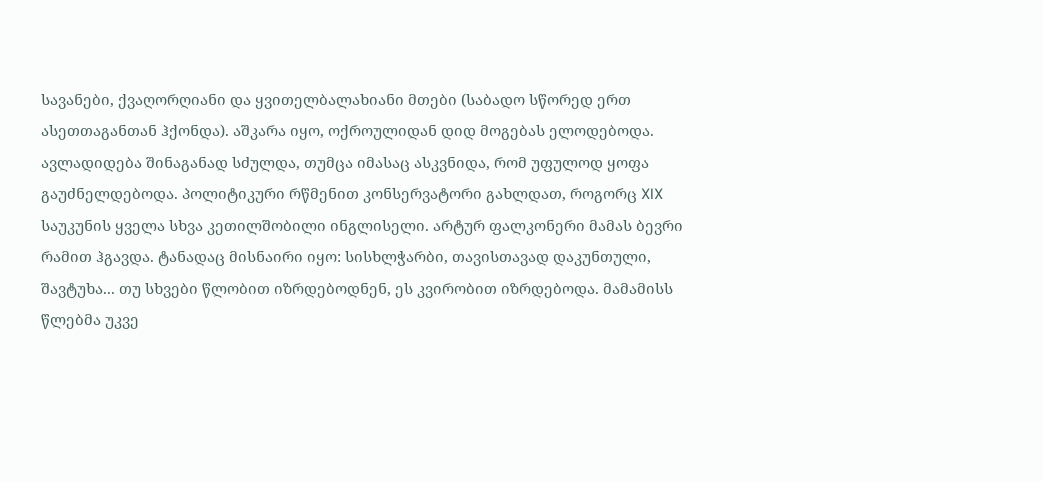სავანები, ქვაღორღიანი და ყვითელბალახიანი მთები (საბადო სწორედ ერთ ასეთთაგანთან ჰქონდა). აშკარა იყო, ოქროულიდან დიდ მოგებას ელოდებოდა. ავლადიდება შინაგანად სძულდა, თუმცა იმასაც ასკვნიდა, რომ უფულოდ ყოფა გაუძნელდებოდა. პოლიტიკური რწმენით კონსერვატორი გახლდათ, როგორც XIX საუკუნის ყველა სხვა კეთილშობილი ინგლისელი. არტურ ფალკონერი მამას ბევრი რამით ჰგავდა. ტანადაც მისნაირი იყო: სისხლჭარბი, თავისთავად დაკუნთული, შავტუხა... თუ სხვები წლობით იზრდებოდნენ, ეს კვირობით იზრდებოდა. მამამისს წლებმა უკვე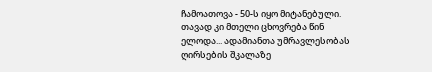ჩამოათოვა - 50-ს იყო მიტანებული. თავად კი მთელი ცხოვრება წინ ელოდა... ადამიანთა უმრავლესობას ღირსების შკალაზე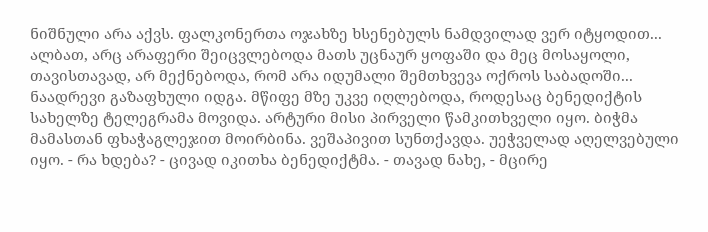ნიშნული არა აქვს. ფალკონერთა ოჯახზე ხსენებულს ნამდვილად ვერ იტყოდით... ალბათ, არც არაფერი შეიცვლებოდა მათს უცნაურ ყოფაში და მეც მოსაყოლი, თავისთავად, არ მექნებოდა, რომ არა იდუმალი შემთხვევა ოქროს საბადოში... ნაადრევი გაზაფხული იდგა. მწიფე მზე უკვე იღლებოდა, როდესაც ბენედიქტის სახელზე ტელეგრამა მოვიდა. არტური მისი პირველი წამკითხველი იყო. ბიჭმა მამასთან ფხაჭაგლეჯით მოირბინა. ვეშაპივით სუნთქავდა. უეჭველად აღელვებული იყო. - რა ხდება? - ცივად იკითხა ბენედიქტმა. - თავად ნახე, - მცირე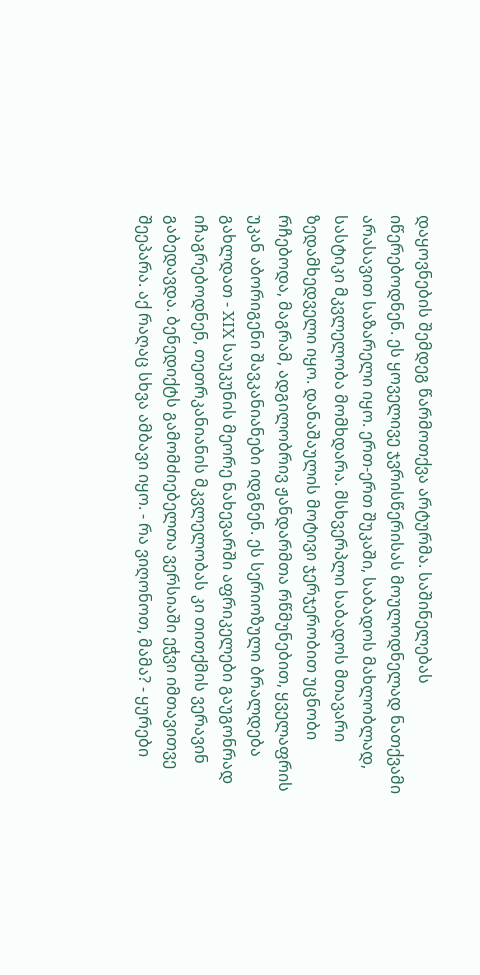დაყოვნების შემდეგ წარმოთქვა არტურმა. საშინელებას იწერებოდნენ. ეს ყოველივე ჯვრისწერისას მოულოდნელად ნათქვამი არასავით საზარელი იყო. ერთ-ერთ შუკაში, საბადოს მახლობლად, სასტიკი მკვლელობა მომხდარა. მსხვერპლი საბადოს მთავარი ზედამხედველი იყო. დანაშაულის მოტივი ჯერჯერობით უცნობი რჩებოდა, მაგრამ, ადგილობრივ ჟანდარმთა რწმუნებით, ყველაფრის უკან აბორიგენი შავკანიანები იდგნენ. ეს სერიოზული ბრალდება გახლდათ - XIX საუკუნის მეორე ნახევარში აფრიკელები გაუგონრად იჩაგრებოდნენ, თეთრკანიანის მკვლელობას კი თითქმის ვერავინ გაბედავდა. ბენედიქტს გამომძიებელთა ვერსიაში ეჭვი იმთავითვე შეეპარა. აქ რაღაც სხვა ამბავი იყო. - რა ვიღონოთ, მამა? - ყურები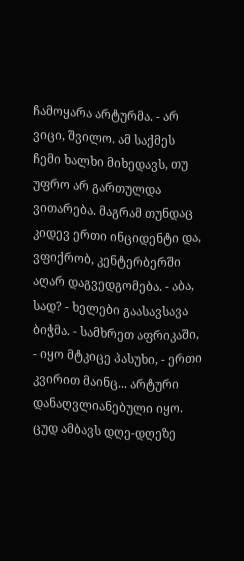ჩამოყარა არტურმა. - არ ვიცი, შვილო. ამ საქმეს ჩემი ხალხი მიხედავს, თუ უფრო არ გართულდა ვითარება. მაგრამ თუნდაც კიდევ ერთი ინციდენტი და, ვფიქრობ, კენტერბერში აღარ დაგვედგომება. - აბა, სად? - ხელები გაასავსავა ბიჭმა. - სამხრეთ აფრიკაში, - იყო მტკიცე პასუხი, - ერთი კვირით მაინც... არტური დანაღვლიანებული იყო. ცუდ ამბავს დღე-დღეზე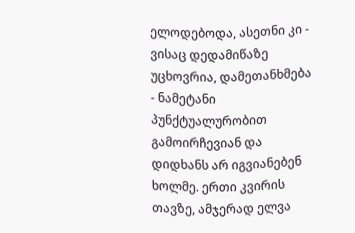ელოდებოდა, ასეთნი კი - ვისაც დედამიწაზე უცხოვრია, დამეთანხმება - ნამეტანი პუნქტუალურობით გამოირჩევიან და დიდხანს არ იგვიანებენ ხოლმე. ერთი კვირის თავზე, ამჯერად ელვა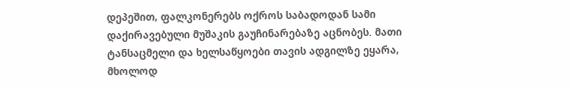დეპეშით, ფალკონერებს ოქროს საბადოდან სამი დაქირავებული მუშაკის გაუჩინარებაზე აცნობეს. მათი ტანსაცმელი და ხელსაწყოები თავის ადგილზე ეყარა, მხოლოდ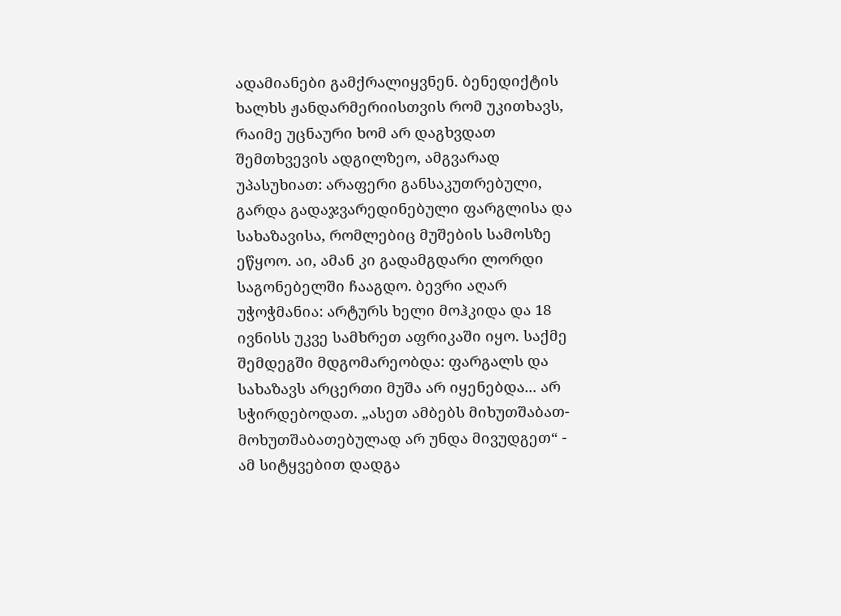ადამიანები გამქრალიყვნენ. ბენედიქტის ხალხს ჟანდარმერიისთვის რომ უკითხავს, რაიმე უცნაური ხომ არ დაგხვდათ შემთხვევის ადგილზეო, ამგვარად უპასუხიათ: არაფერი განსაკუთრებული, გარდა გადაჯვარედინებული ფარგლისა და სახაზავისა, რომლებიც მუშების სამოსზე ეწყოო. აი, ამან კი გადამგდარი ლორდი საგონებელში ჩააგდო. ბევრი აღარ უჭოჭმანია: არტურს ხელი მოჰკიდა და 18 ივნისს უკვე სამხრეთ აფრიკაში იყო. საქმე შემდეგში მდგომარეობდა: ფარგალს და სახაზავს არცერთი მუშა არ იყენებდა... არ სჭირდებოდათ. „ასეთ ამბებს მიხუთშაბათ-მოხუთშაბათებულად არ უნდა მივუდგეთ“ - ამ სიტყვებით დადგა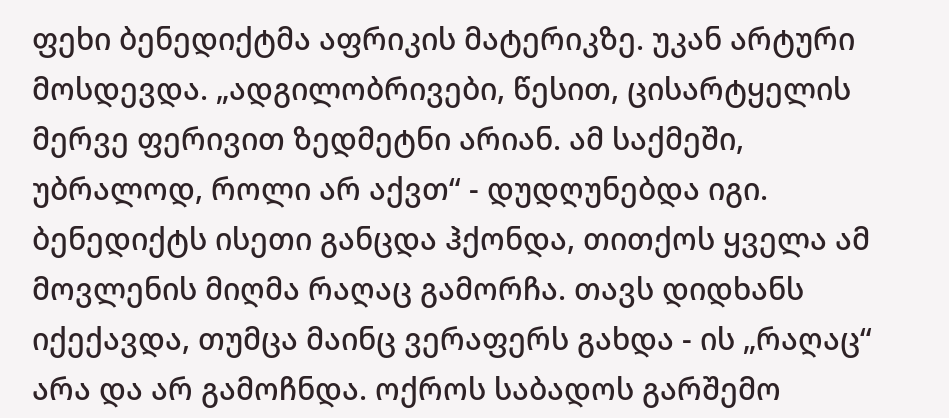ფეხი ბენედიქტმა აფრიკის მატერიკზე. უკან არტური მოსდევდა. „ადგილობრივები, წესით, ცისარტყელის მერვე ფერივით ზედმეტნი არიან. ამ საქმეში, უბრალოდ, როლი არ აქვთ“ - დუდღუნებდა იგი. ბენედიქტს ისეთი განცდა ჰქონდა, თითქოს ყველა ამ მოვლენის მიღმა რაღაც გამორჩა. თავს დიდხანს იქექავდა, თუმცა მაინც ვერაფერს გახდა - ის „რაღაც“ არა და არ გამოჩნდა. ოქროს საბადოს გარშემო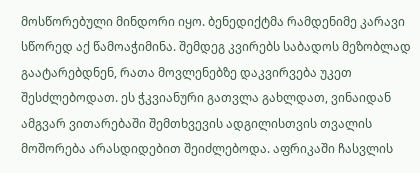მოსწორებული მინდორი იყო. ბენედიქტმა რამდენიმე კარავი სწორედ აქ წამოაჭიმინა. შემდეგ კვირებს საბადოს მეზობლად გაატარებდნენ, რათა მოვლენებზე დაკვირვება უკეთ შესძლებოდათ. ეს ჭკვიანური გათვლა გახლდათ, ვინაიდან ამგვარ ვითარებაში შემთხვევის ადგილისთვის თვალის მოშორება არასდიდებით შეიძლებოდა. აფრიკაში ჩასვლის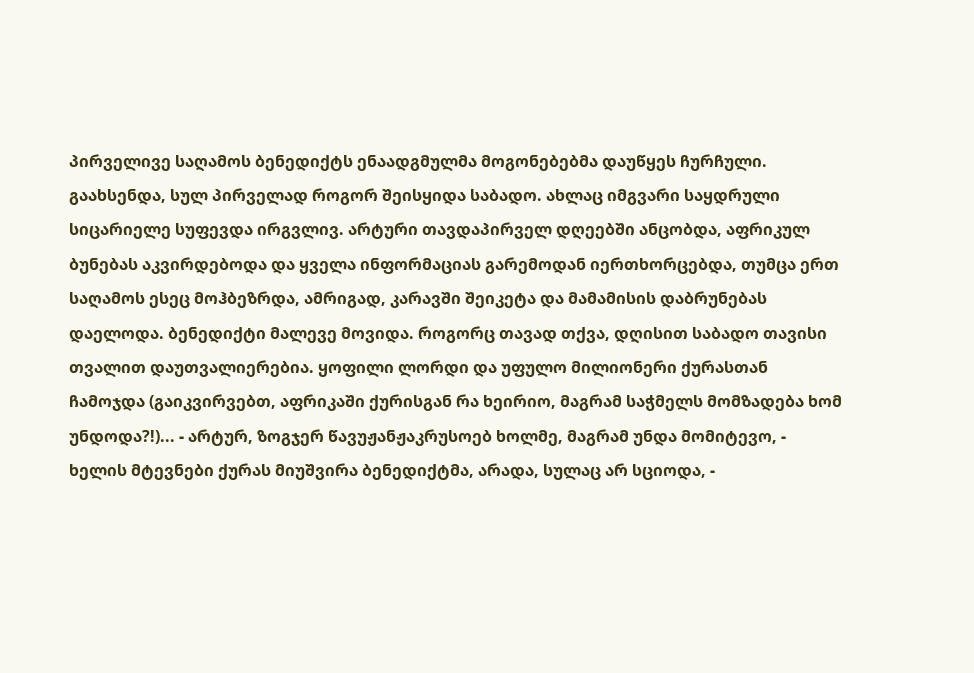პირველივე საღამოს ბენედიქტს ენაადგმულმა მოგონებებმა დაუწყეს ჩურჩული. გაახსენდა, სულ პირველად როგორ შეისყიდა საბადო. ახლაც იმგვარი საყდრული სიცარიელე სუფევდა ირგვლივ. არტური თავდაპირველ დღეებში ანცობდა, აფრიკულ ბუნებას აკვირდებოდა და ყველა ინფორმაციას გარემოდან იერთხორცებდა, თუმცა ერთ საღამოს ესეც მოჰბეზრდა, ამრიგად, კარავში შეიკეტა და მამამისის დაბრუნებას დაელოდა. ბენედიქტი მალევე მოვიდა. როგორც თავად თქვა, დღისით საბადო თავისი თვალით დაუთვალიერებია. ყოფილი ლორდი და უფულო მილიონერი ქურასთან ჩამოჯდა (გაიკვირვებთ, აფრიკაში ქურისგან რა ხეირიო, მაგრამ საჭმელს მომზადება ხომ უნდოდა?!)... - არტურ, ზოგჯერ წავუჟანჟაკრუსოებ ხოლმე, მაგრამ უნდა მომიტევო, - ხელის მტევნები ქურას მიუშვირა ბენედიქტმა, არადა, სულაც არ სციოდა, -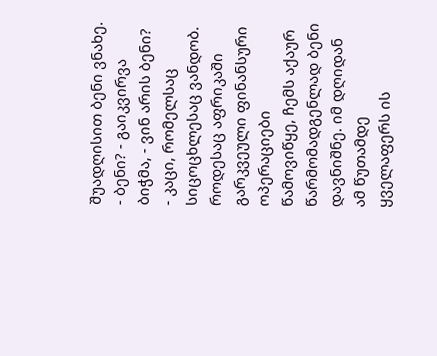შუადღისით ბენი ვნახე. - ბენი? - გაიკვირვა ბიჭმა, - ვინ არის ბენი? - კაცი, რომელსაც სიცოცხლესაც ვანდობ. როდესაც აფრიკაში გარკვეული ფინანსური ოპერაციები წამოვიწყე, ჩემს აქაურ წარმომადგენლად ბენი დავნიშნე. იმ დღიდან ამ წუთამდე ყველაფერს ის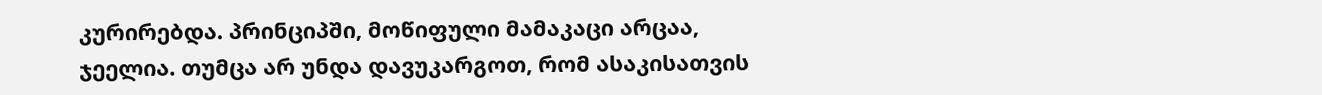კურირებდა. პრინციპში, მოწიფული მამაკაცი არცაა, ჯეელია. თუმცა არ უნდა დავუკარგოთ, რომ ასაკისათვის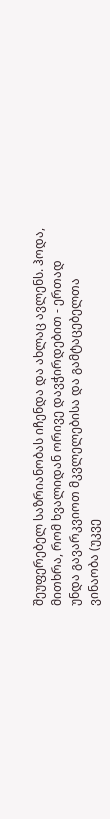შეუფერებელ საზრიანობას იჩენდა და ახლაც ავლენს. ჰოდა, მითხრა, რომ ხვალიდან ორივე დავჭირდებით - ერთად უნდა გავარკვიოთ მკვლელებისა და გამტაცებელთა ვინაობა (უკვე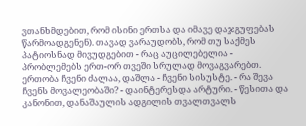ვთანხმდებით, რომ ისინი ერთსა და იმავე დაჯგუფებას წარმოადგენენ). თავად ვარაუდობს, რომ თუ საქმეს პატიოსნად მივუდგებით - რაც აუცილებელია - პრობლემებს ერთ-ორ თვეში სრულად მოვაგვარებთ. ერთობა ჩვენი ძალაა, დაშლა - ჩვენი სისუსტე. - რა შევა ჩვენს მოვალეობაში? - დაინტერესდა არტური. - წესითა და კანონით, დანაშაულის ადგილის თვალთვალს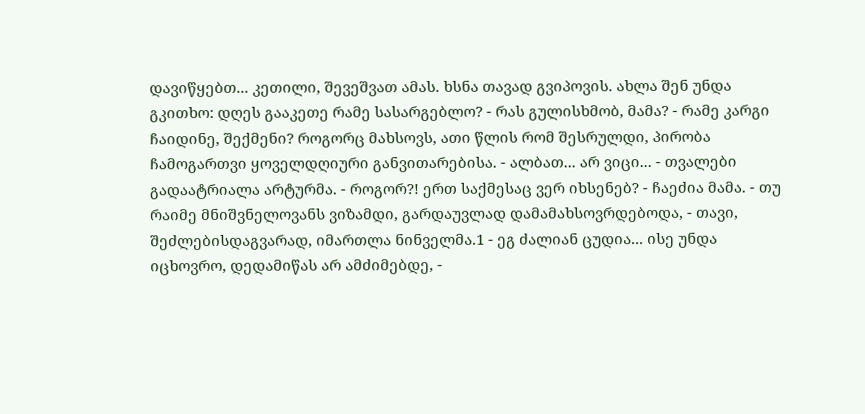დავიწყებთ... კეთილი, შევეშვათ ამას. ხსნა თავად გვიპოვის. ახლა შენ უნდა გკითხო: დღეს გააკეთე რამე სასარგებლო? - რას გულისხმობ, მამა? - რამე კარგი ჩაიდინე, შექმენი? როგორც მახსოვს, ათი წლის რომ შესრულდი, პირობა ჩამოგართვი ყოველდღიური განვითარებისა. - ალბათ... არ ვიცი... - თვალები გადაატრიალა არტურმა. - როგორ?! ერთ საქმესაც ვერ იხსენებ? - ჩაეძია მამა. - თუ რაიმე მნიშვნელოვანს ვიზამდი, გარდაუვლად დამამახსოვრდებოდა, - თავი, შეძლებისდაგვარად, იმართლა ნინველმა.1 - ეგ ძალიან ცუდია... ისე უნდა იცხოვრო, დედამიწას არ ამძიმებდე, -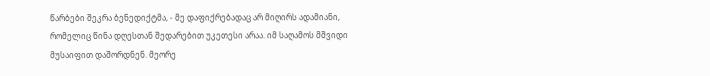წარბები შეკრა ბენედიქტმა, - მე დაფიქრებადაც არ მიღირს ადამიანი, რომელიც წინა დღესთან შედარებით უკეთესი არაა. იმ საღამოს მშვიდი მუსაიფით დაშორდნენ. მეორე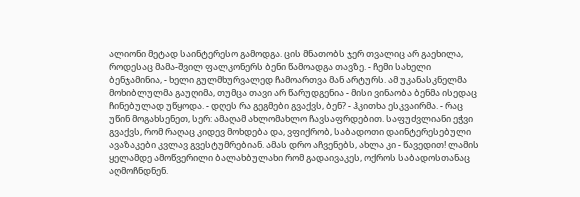ალიონი მეტად საინტერესო გამოდგა. ცის მნათობს ჯერ თვალიც არ გაეხილა, როდესაც მამა-შვილ ფალკონერს ბენი წამოადგა თავზე. - ჩემი სახელი ბენჯამინია, - ხელი გულმხურვალედ ჩამოართვა მან არტურს. ამ უკანასკნელმა მოხიბლულმა გაუღიმა, თუმცა თავი არ წარუდგენია - მისი ვინაობა ბენმა ისედაც ჩინებულად უწყოდა. - დღეს რა გეგმები გვაქვს, ბენ? - ჰკითხა ესკვაირმა. - რაც უწინ მოგახსენეთ, სერ: ამაღამ ახლომახლო ჩავსაფრდებით. საფუძვლიანი ეჭვი გვაქვს, რომ რაღაც კიდევ მოხდება და, ვფიქრობ, საბადოთი დაინტერესებული ავაზაკები კვლავ გვესტუმრებიან. ამას დრო აჩვენებს, ახლა კი - წავედით! ლამის ყელამდე ამოწვერილი ბალახბულახი რომ გადაივაკეს, ოქროს საბადოსთანაც აღმოჩნდნენ.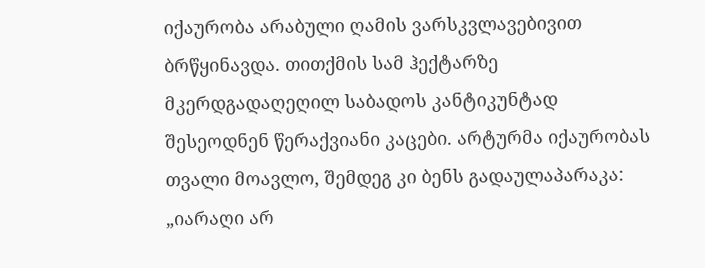იქაურობა არაბული ღამის ვარსკვლავებივით ბრწყინავდა. თითქმის სამ ჰექტარზე მკერდგადაღეღილ საბადოს კანტიკუნტად შესეოდნენ წერაქვიანი კაცები. არტურმა იქაურობას თვალი მოავლო, შემდეგ კი ბენს გადაულაპარაკა: „იარაღი არ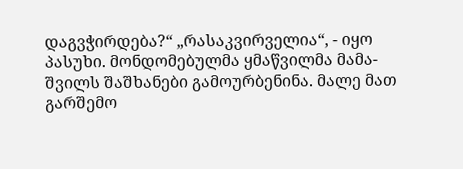დაგვჭირდება?“ „რასაკვირველია“, - იყო პასუხი. მონდომებულმა ყმაწვილმა მამა-შვილს შაშხანები გამოურბენინა. მალე მათ გარშემო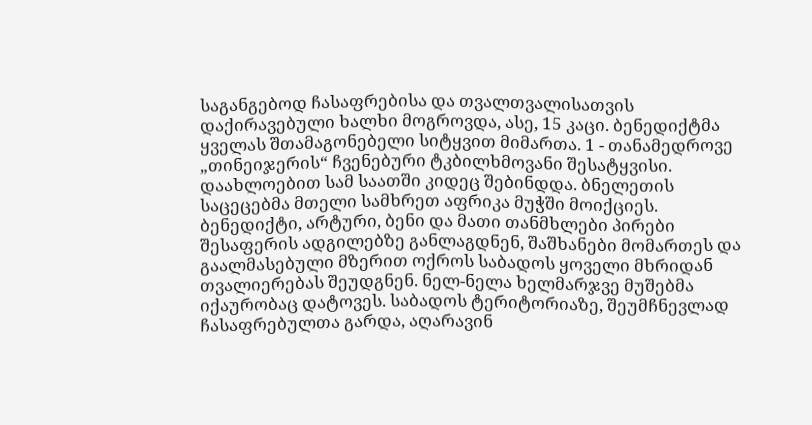საგანგებოდ ჩასაფრებისა და თვალთვალისათვის დაქირავებული ხალხი მოგროვდა, ასე, 15 კაცი. ბენედიქტმა ყველას შთამაგონებელი სიტყვით მიმართა. 1 - თანამედროვე „თინეიჯერის“ ჩვენებური ტკბილხმოვანი შესატყვისი. დაახლოებით სამ საათში კიდეც შებინდდა. ბნელეთის საცეცებმა მთელი სამხრეთ აფრიკა მუჭში მოიქციეს. ბენედიქტი, არტური, ბენი და მათი თანმხლები პირები შესაფერის ადგილებზე განლაგდნენ, შაშხანები მომართეს და გაალმასებული მზერით ოქროს საბადოს ყოველი მხრიდან თვალიერებას შეუდგნენ. ნელ-ნელა ხელმარჯვე მუშებმა იქაურობაც დატოვეს. საბადოს ტერიტორიაზე, შეუმჩნევლად ჩასაფრებულთა გარდა, აღარავინ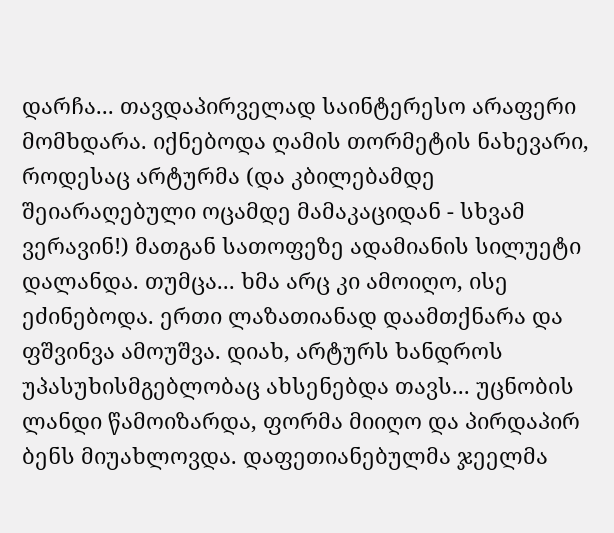დარჩა... თავდაპირველად საინტერესო არაფერი მომხდარა. იქნებოდა ღამის თორმეტის ნახევარი, როდესაც არტურმა (და კბილებამდე შეიარაღებული ოცამდე მამაკაციდან - სხვამ ვერავინ!) მათგან სათოფეზე ადამიანის სილუეტი დალანდა. თუმცა... ხმა არც კი ამოიღო, ისე ეძინებოდა. ერთი ლაზათიანად დაამთქნარა და ფშვინვა ამოუშვა. დიახ, არტურს ხანდროს უპასუხისმგებლობაც ახსენებდა თავს... უცნობის ლანდი წამოიზარდა, ფორმა მიიღო და პირდაპირ ბენს მიუახლოვდა. დაფეთიანებულმა ჯეელმა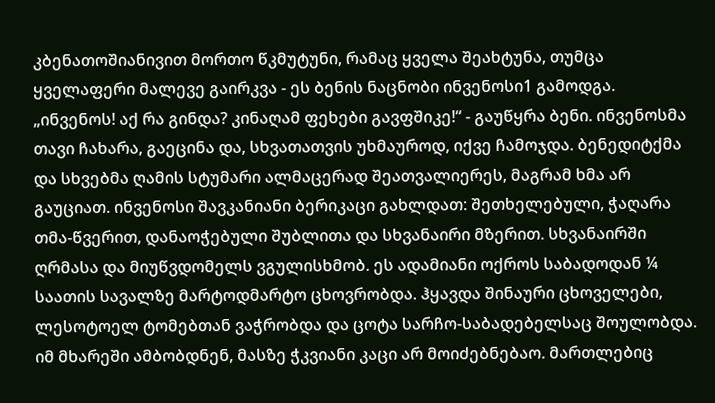კბენათოშიანივით მორთო წკმუტუნი, რამაც ყველა შეახტუნა, თუმცა ყველაფერი მალევე გაირკვა - ეს ბენის ნაცნობი ინვენოსი1 გამოდგა. „ინვენოს! აქ რა გინდა? კინაღამ ფეხები გავფშიკე!“ - გაუწყრა ბენი. ინვენოსმა თავი ჩახარა, გაეცინა და, სხვათათვის უხმაუროდ, იქვე ჩამოჯდა. ბენედიტქმა და სხვებმა ღამის სტუმარი ალმაცერად შეათვალიერეს, მაგრამ ხმა არ გაუციათ. ინვენოსი შავკანიანი ბერიკაცი გახლდათ: შეთხელებული, ჭაღარა თმა-წვერით, დანაოჭებული შუბლითა და სხვანაირი მზერით. სხვანაირში ღრმასა და მიუწვდომელს ვგულისხმობ. ეს ადამიანი ოქროს საბადოდან ¼ საათის სავალზე მარტოდმარტო ცხოვრობდა. ჰყავდა შინაური ცხოველები, ლესოტოელ ტომებთან ვაჭრობდა და ცოტა სარჩო-საბადებელსაც შოულობდა. იმ მხარეში ამბობდნენ, მასზე ჭკვიანი კაცი არ მოიძებნებაო. მართლებიც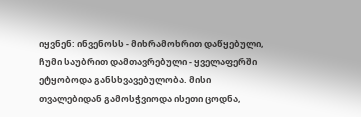იყვნენ: ინვენოსს - მიხრამოხრით დაწყებული, ჩუმი საუბრით დამთავრებული - ყველაფერში ეტყობოდა განსხვავებულობა. მისი თვალებიდან გამოსჭვიოდა ისეთი ცოდნა,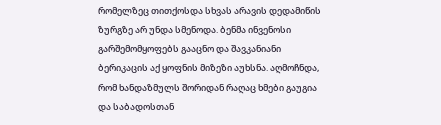რომელზეც თითქოსდა სხვას არავის დედამიწის ზურგზე არ უნდა სმენოდა. ბენმა ინვენოსი გარშემომყოფებს გააცნო და შავკანიანი ბერიკაცის აქ ყოფნის მიზეზი აუხსნა. აღმოჩნდა, რომ ხანდაზმულს შორიდან რაღაც ხმები გაუგია და საბადოსთან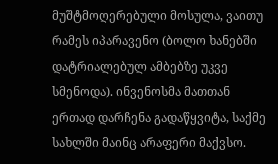მუშტმოღერებული მოსულა, ვაითუ რამეს იპარავენო (ბოლო ხანებში დატრიალებულ ამბებზე უკვე სმენოდა). ინვენოსმა მათთან ერთად დარჩენა გადაწყვიტა, საქმე სახლში მაინც არაფერი მაქვსო.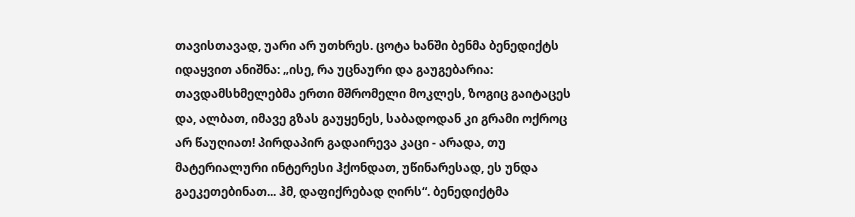თავისთავად, უარი არ უთხრეს. ცოტა ხანში ბენმა ბენედიქტს იდაყვით ანიშნა: „ისე, რა უცნაური და გაუგებარია: თავდამსხმელებმა ერთი მშრომელი მოკლეს, ზოგიც გაიტაცეს და, ალბათ, იმავე გზას გაუყენეს, საბადოდან კი გრამი ოქროც არ წაუღიათ! პირდაპირ გადაირევა კაცი - არადა, თუ მატერიალური ინტერესი ჰქონდათ, უწინარესად, ეს უნდა გაეკეთებინათ... ჰმ, დაფიქრებად ღირს“. ბენედიქტმა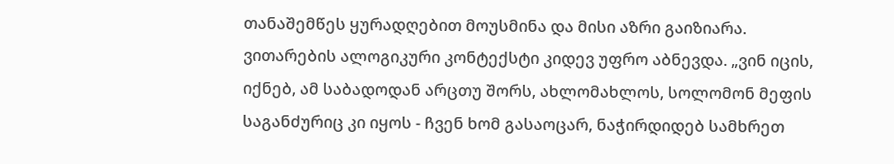თანაშემწეს ყურადღებით მოუსმინა და მისი აზრი გაიზიარა. ვითარების ალოგიკური კონტექსტი კიდევ უფრო აბნევდა. „ვინ იცის, იქნებ, ამ საბადოდან არცთუ შორს, ახლომახლოს, სოლომონ მეფის საგანძურიც კი იყოს - ჩვენ ხომ გასაოცარ, ნაჭირდიდებ სამხრეთ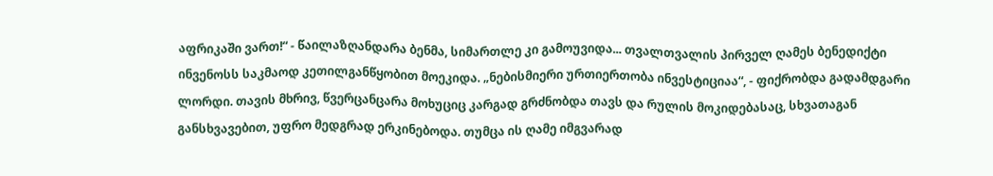აფრიკაში ვართ!“ - წაილაზღანდარა ბენმა, სიმართლე კი გამოუვიდა... თვალთვალის პირველ ღამეს ბენედიქტი ინვენოსს საკმაოდ კეთილგანწყობით მოეკიდა. „ნებისმიერი ურთიერთობა ინვესტიციაა“, - ფიქრობდა გადამდგარი ლორდი. თავის მხრივ, წვერცანცარა მოხუციც კარგად გრძნობდა თავს და რულის მოკიდებასაც, სხვათაგან განსხვავებით, უფრო მედგრად ერკინებოდა. თუმცა ის ღამე იმგვარად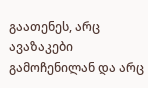გაათენეს, არც ავაზაკები გამოჩენილან და არც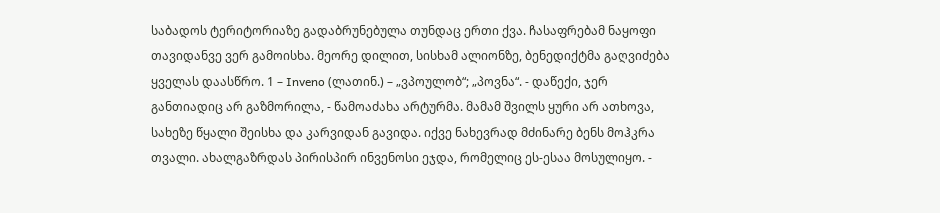საბადოს ტერიტორიაზე გადაბრუნებულა თუნდაც ერთი ქვა. ჩასაფრებამ ნაყოფი თავიდანვე ვერ გამოისხა. მეორე დილით, სისხამ ალიონზე, ბენედიქტმა გაღვიძება ყველას დაასწრო. 1 – Inveno (ლათინ.) – „ვპოულობ“; „პოვნა“. - დაწექი, ჯერ განთიადიც არ გაზმორილა, - წამოაძახა არტურმა. მამამ შვილს ყური არ ათხოვა, სახეზე წყალი შეისხა და კარვიდან გავიდა. იქვე ნახევრად მძინარე ბენს მოჰკრა თვალი. ახალგაზრდას პირისპირ ინვენოსი ეჯდა, რომელიც ეს-ესაა მოსულიყო. -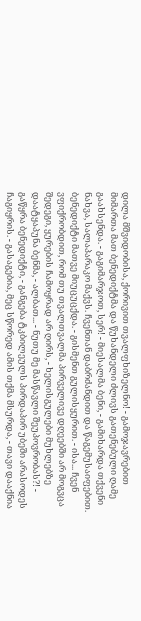დილა მშვიდობისა, ქორივით თვალფხიზელნო! - გამოჯავრებით მიმართა მათ ბენედიქტმა და წუხანდელი ძლივს გათენებული ღამე გაახსენდა. - გაგიმარჯოთ, სერ! - მიესალმა ბენი, - გამიხარდა თქვენი ნახვა, სალაპარაკო მაქვს. ჩვენთან დაბრძანდით და წაგემუსაიფებით. ბენედიქტი მათვე მიუცუცქდა. - გისმენთ გულისყურით. - ისა... ჩვენ ვფიქრობდით, რომ თუ თვალთვალმა პირველივე დღეებში არ მოგვცა შედეგი, ყურების ჩამოყრად არ ღირს, - ხელისგულები მუხლებზე დაატყაპუნა ბენმა, - ალბათ... - ნუთუ მე მასწავლი შეუპოვრობას?! - გაწყრა ბენედიქტი, - განგება ტკბილეულს პირდაპირ უბეში არასოდეს ჩაგიყრის. - გასაგებია, მეც სწორედ ამის თქმა მსურდა, - თავი დააქნია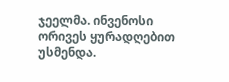ჯეელმა. ინვენოსი ორივეს ყურადღებით უსმენდა.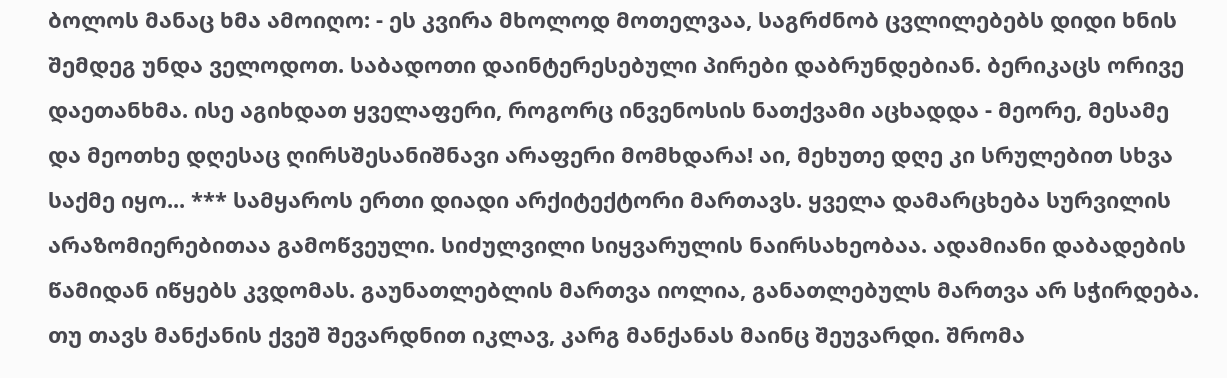ბოლოს მანაც ხმა ამოიღო: - ეს კვირა მხოლოდ მოთელვაა, საგრძნობ ცვლილებებს დიდი ხნის შემდეგ უნდა ველოდოთ. საბადოთი დაინტერესებული პირები დაბრუნდებიან. ბერიკაცს ორივე დაეთანხმა. ისე აგიხდათ ყველაფერი, როგორც ინვენოსის ნათქვამი აცხადდა - მეორე, მესამე და მეოთხე დღესაც ღირსშესანიშნავი არაფერი მომხდარა! აი, მეხუთე დღე კი სრულებით სხვა საქმე იყო... *** სამყაროს ერთი დიადი არქიტექტორი მართავს. ყველა დამარცხება სურვილის არაზომიერებითაა გამოწვეული. სიძულვილი სიყვარულის ნაირსახეობაა. ადამიანი დაბადების წამიდან იწყებს კვდომას. გაუნათლებლის მართვა იოლია, განათლებულს მართვა არ სჭირდება. თუ თავს მანქანის ქვეშ შევარდნით იკლავ, კარგ მანქანას მაინც შეუვარდი. შრომა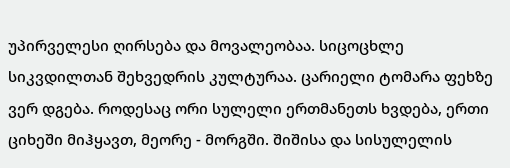უპირველესი ღირსება და მოვალეობაა. სიცოცხლე სიკვდილთან შეხვედრის კულტურაა. ცარიელი ტომარა ფეხზე ვერ დგება. როდესაც ორი სულელი ერთმანეთს ხვდება, ერთი ციხეში მიჰყავთ, მეორე - მორგში. შიშისა და სისულელის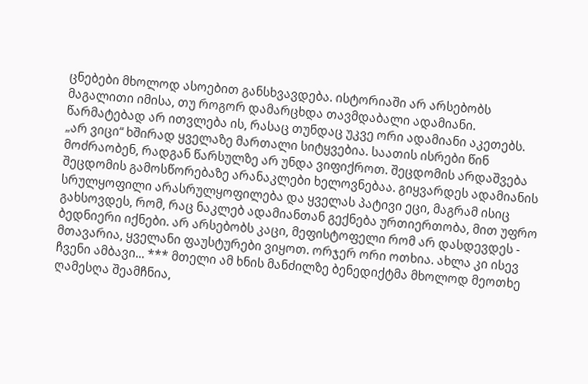ცნებები მხოლოდ ასოებით განსხვავდება. ისტორიაში არ არსებობს მაგალითი იმისა, თუ როგორ დამარცხდა თავმდაბალი ადამიანი. წარმატებად არ ითვლება ის, რასაც თუნდაც უკვე ორი ადამიანი აკეთებს. „არ ვიცი“ ხშირად ყველაზე მართალი სიტყვებია. საათის ისრები წინ მოძრაობენ, რადგან წარსულზე არ უნდა ვიფიქროთ. შეცდომის არდაშვება შეცდომის გამოსწორებაზე არანაკლები ხელოვნებაა. გიყვარდეს ადამიანის სრულყოფილი არასრულყოფილება და ყველას პატივი ეცი, მაგრამ ისიც გახსოვდეს, რომ, რაც ნაკლებ ადამიანთან გექნება ურთიერთობა, მით უფრო ბედნიერი იქნები. არ არსებობს კაცი, მეფისტოფელი რომ არ დასდევდეს - მთავარია, ყველანი ფაუსტურები ვიყოთ. ორჯერ ორი ოთხია. ახლა კი ისევ ჩვენი ამბავი... *** მთელი ამ ხნის მანძილზე ბენედიქტმა მხოლოდ მეოთხე ღამესღა შეამჩნია,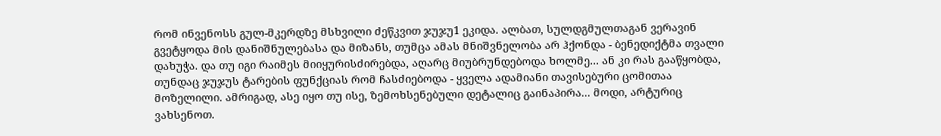რომ ინვენოსს გულ-მკერდზე მსხვილი ძეწკვით ჯუჯუ1 ეკიდა. ალბათ, სულდგმულთაგან ვერავინ გვეტყოდა მის დანიშნულებასა და მიზანს, თუმცა ამას მნიშვნელობა არ ჰქონდა - ბენედიქტმა თვალი დახუჭა. და თუ იგი რაიმეს მიიყურისძირებდა, აღარც მიუბრუნდებოდა ხოლმე... ან კი რას გააწყობდა, თუნდაც ჯუჯუს ტარების ფუნქციას რომ ჩასძიებოდა - ყველა ადამიანი თავისებური ცომითაა მოზელილი. ამრიგად, ასე იყო თუ ისე, ზემოხსენებული დეტალიც გაინაპირა... მოდი, არტურიც ვახსენოთ.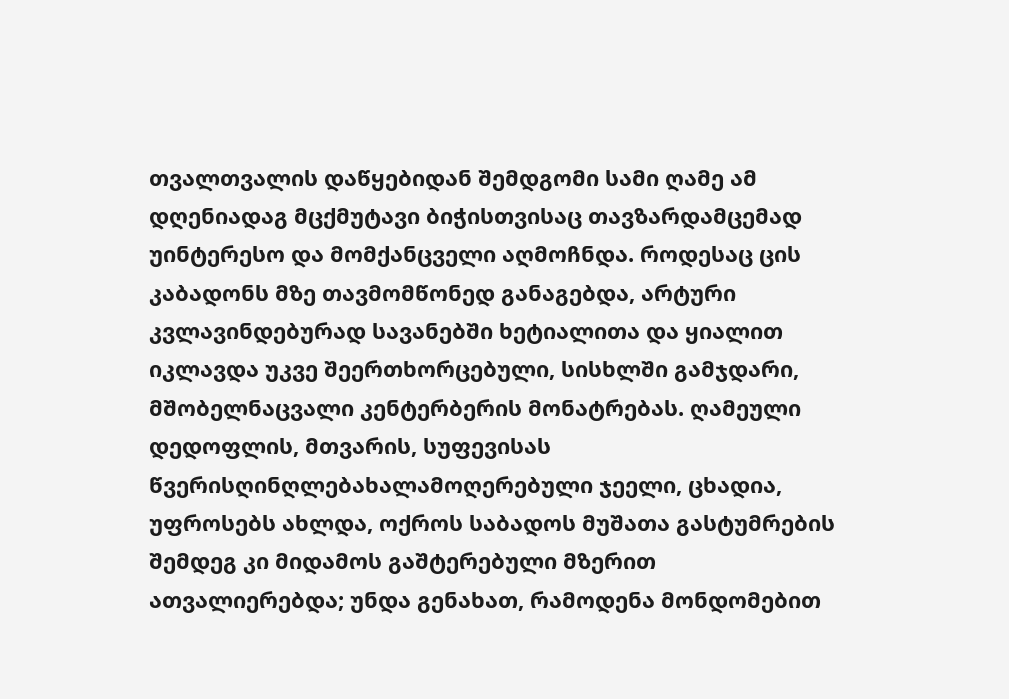თვალთვალის დაწყებიდან შემდგომი სამი ღამე ამ დღენიადაგ მცქმუტავი ბიჭისთვისაც თავზარდამცემად უინტერესო და მომქანცველი აღმოჩნდა. როდესაც ცის კაბადონს მზე თავმომწონედ განაგებდა, არტური კვლავინდებურად სავანებში ხეტიალითა და ყიალით იკლავდა უკვე შეერთხორცებული, სისხლში გამჯდარი, მშობელნაცვალი კენტერბერის მონატრებას. ღამეული დედოფლის, მთვარის, სუფევისას წვერისღინღლებახალამოღერებული ჯეელი, ცხადია, უფროსებს ახლდა, ოქროს საბადოს მუშათა გასტუმრების შემდეგ კი მიდამოს გაშტერებული მზერით ათვალიერებდა; უნდა გენახათ, რამოდენა მონდომებით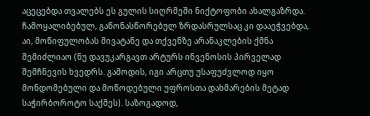აცეცებდა თვალებს ეს გულის სიღრმეში ნიქტოფობი ახალგაზრდა. ჩამოყალიბებულ, გაწონასწორებულ ზრდასრულსაც კი დააეჭვებდა, აი, მოწიფულობას მივატანე და თქვენზე არანაკლების ქმნა შემიძლიაო (ნუ დავუკარგავთ არტურს ინვენოსის პირველად შემჩნევის ხვედრს. გამოდის, იგი არცთუ უსაფუძვლოდ იყო მონდომებული და მოწოდებული უფროსთა დახმარების მეტად საჭირბოროტო საქმეს). საზოგადოდ,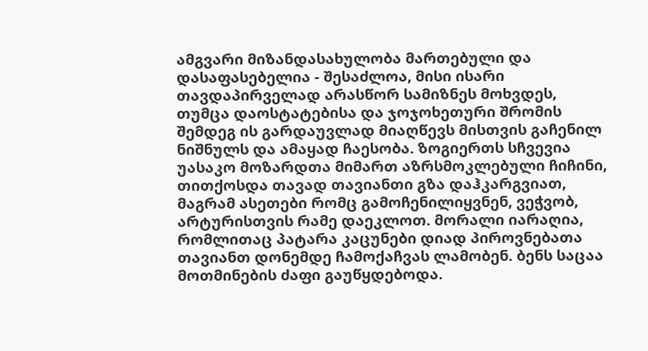ამგვარი მიზანდასახულობა მართებული და დასაფასებელია - შესაძლოა, მისი ისარი თავდაპირველად არასწორ სამიზნეს მოხვდეს, თუმცა დაოსტატებისა და ჯოჯოხეთური შრომის შემდეგ ის გარდაუვლად მიაღწევს მისთვის გაჩენილ ნიშნულს და ამაყად ჩაესობა. ზოგიერთს სჩვევია უასაკო მოზარდთა მიმართ აზრსმოკლებული ჩიჩინი, თითქოსდა თავად თავიანთი გზა დაჰკარგვიათ, მაგრამ ასეთები რომც გამოჩენილიყვნენ, ვეჭვობ, არტურისთვის რამე დაეკლოთ. მორალი იარაღია, რომლითაც პატარა კაცუნები დიად პიროვნებათა თავიანთ დონემდე ჩამოქაჩვას ლამობენ. ბენს საცაა მოთმინების ძაფი გაუწყდებოდა.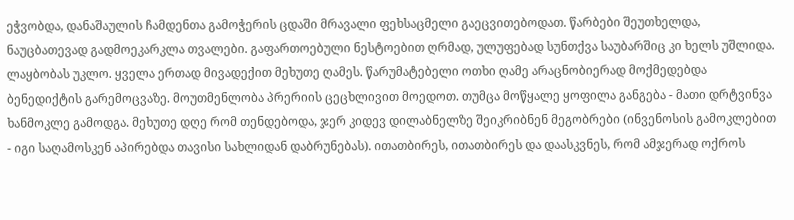ეჭვობდა, დანაშაულის ჩამდენთა გამოჭერის ცდაში მრავალი ფეხსაცმელი გაეცვითებოდათ. წარბები შეუთხელდა, ნაუცბათევად გადმოეკარკლა თვალები. გაფართოებული ნესტოებით ღრმად, ულუფებად სუნთქვა საუბარშიც კი ხელს უშლიდა. ლაყბობას უკლო. ყველა ერთად მივადექით მეხუთე ღამეს. წარუმატებელი ოთხი ღამე არაცნობიერად მოქმედებდა ბენედიქტის გარემოცვაზე. მოუთმენლობა პრერიის ცეცხლივით მოედოთ. თუმცა მოწყალე ყოფილა განგება - მათი დრტვინვა ხანმოკლე გამოდგა. მეხუთე დღე რომ თენდებოდა, ჯერ კიდევ დილაბნელზე შეიკრიბნენ მეგობრები (ინვენოსის გამოკლებით - იგი საღამოსკენ აპირებდა თავისი სახლიდან დაბრუნებას). ითათბირეს, ითათბირეს და დაასკვნეს, რომ ამჯერად ოქროს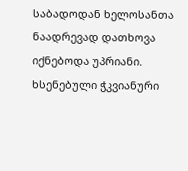საბადოდან ხელოსანთა ნაადრევად დათხოვა იქნებოდა უპრიანი. ხსენებული ჭკვიანური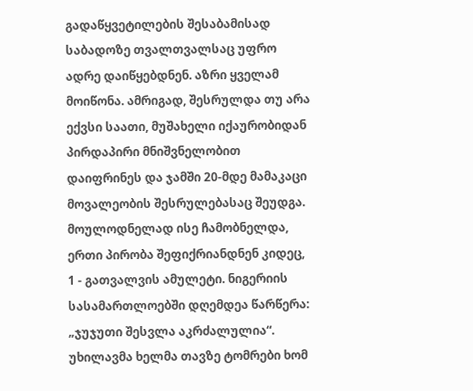გადაწყვეტილების შესაბამისად საბადოზე თვალთვალსაც უფრო ადრე დაიწყებდნენ. აზრი ყველამ მოიწონა. ამრიგად, შესრულდა თუ არა ექვსი საათი, მუშახელი იქაურობიდან პირდაპირი მნიშვნელობით დაიფრინეს და ჯამში 20-მდე მამაკაცი მოვალეობის შესრულებასაც შეუდგა. მოულოდნელად ისე ჩამობნელდა, ერთი პირობა შეფიქრიანდნენ კიდეც, 1 - გათვალვის ამულეტი. ნიგერიის სასამართლოებში დღემდეა წარწერა: „ჯუჯუთი შესვლა აკრძალულია“. უხილავმა ხელმა თავზე ტომრები ხომ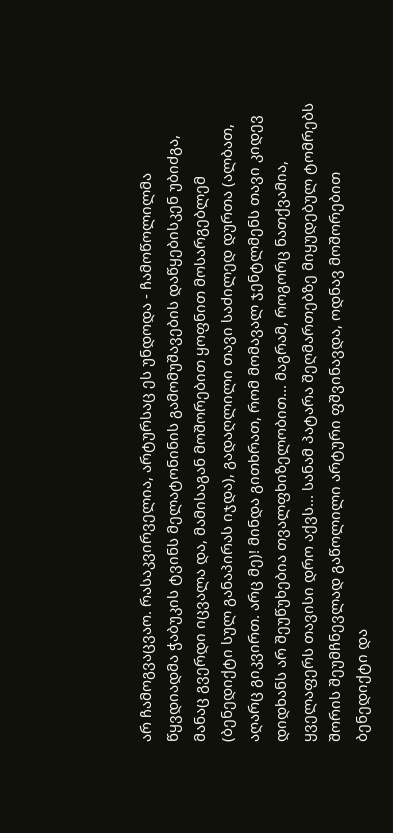არ ჩამოგვაცვაო. რასაკვირველია, არტურსაც ეს უნდოდა - ჩამოწოლილმა წყვდიადმა ჭაბუკის ტვინს მელატონინის გამომუშავების დაწყებისკენ უბიძგა, მანაც გვერდი იცვალა და, მამისაგან მოშორებით ყოფნით მოსარგებლემ (ბენედიქტი სულ განაპირას იჯდა), გადაღლილი თავი საძილედ დურთა (ალბათ, აღარც გიკვირთ. არც მე)! მინდა გითხრათ, რომ მომავალ ჯენტლმენს თავი კიდევ დიდხანს არ შეუწუხებია თვალფხიზელობით... მაგრამ, როგორც ნათქვამია, ყველაფერს თავისი დრო აქვს... სანამ პატარა შეღმართებზე მიყუდებულ ტომრებს შორის შეუმჩნევლად გაწოლილი არტური ფშვინავდა, ოდნავ მოშორებით ბენედიქტი და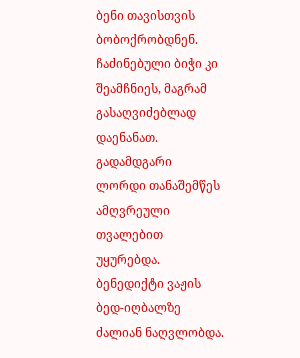ბენი თავისთვის ბობოქრობდნენ. ჩაძინებული ბიჭი კი შეამჩნიეს, მაგრამ გასაღვიძებლად დაენანათ. გადამდგარი ლორდი თანაშემწეს ამღვრეული თვალებით უყურებდა. ბენედიქტი ვაჟის ბედ-იღბალზე ძალიან ნაღვლობდა.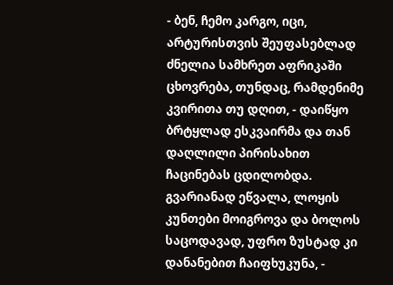- ბენ, ჩემო კარგო, იცი, არტურისთვის შეუფასებლად ძნელია სამხრეთ აფრიკაში ცხოვრება, თუნდაც, რამდენიმე კვირითა თუ დღით, - დაიწყო ბრტყლად ესკვაირმა და თან დაღლილი პირისახით ჩაცინებას ცდილობდა. გვარიანად ეწვალა, ლოყის კუნთები მოიგროვა და ბოლოს საცოდავად, უფრო ზუსტად კი დანანებით ჩაიფხუკუნა, -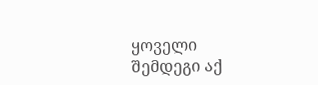ყოველი შემდეგი აქ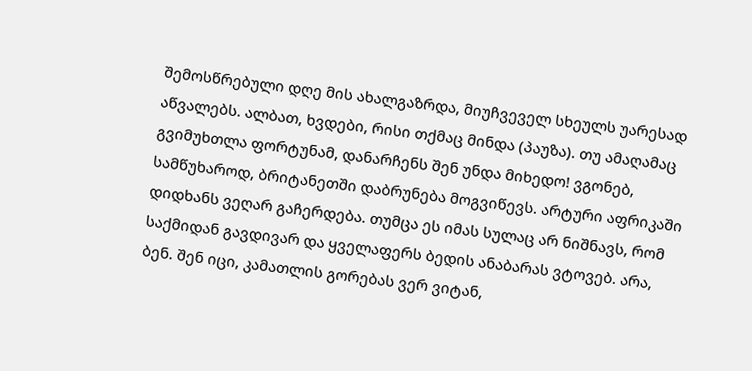შემოსწრებული დღე მის ახალგაზრდა, მიუჩვეველ სხეულს უარესად აწვალებს. ალბათ, ხვდები, რისი თქმაც მინდა (პაუზა). თუ ამაღამაც გვიმუხთლა ფორტუნამ, დანარჩენს შენ უნდა მიხედო! ვგონებ, სამწუხაროდ, ბრიტანეთში დაბრუნება მოგვიწევს. არტური აფრიკაში დიდხანს ვეღარ გაჩერდება. თუმცა ეს იმას სულაც არ ნიშნავს, რომ საქმიდან გავდივარ და ყველაფერს ბედის ანაბარას ვტოვებ. არა, ბენ. შენ იცი, კამათლის გორებას ვერ ვიტან,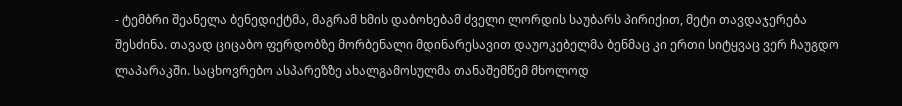- ტემბრი შეანელა ბენედიქტმა, მაგრამ ხმის დაბოხებამ ძველი ლორდის საუბარს პირიქით, მეტი თავდაჯერება შესძინა. თავად ციცაბო ფერდობზე მორბენალი მდინარესავით დაუოკებელმა ბენმაც კი ერთი სიტყვაც ვერ ჩაუგდო ლაპარაკში. საცხოვრებო ასპარეზზე ახალგამოსულმა თანაშემწემ მხოლოდ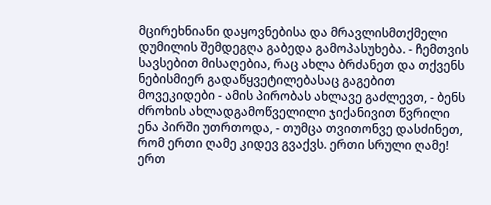მცირეხნიანი დაყოვნებისა და მრავლისმთქმელი დუმილის შემდეგღა გაბედა გამოპასუხება. - ჩემთვის სავსებით მისაღებია, რაც ახლა ბრძანეთ და თქვენს ნებისმიერ გადაწყვეტილებასაც გაგებით მოვეკიდები - ამის პირობას ახლავე გაძლევთ, - ბენს ძროხის ახლადგამოწველილი ჯიქანივით წვრილი ენა პირში უთრთოდა, - თუმცა თვითონვე დასძინეთ, რომ ერთი ღამე კიდევ გვაქვს. ერთი სრული ღამე! ერთ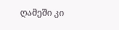ღამეში კი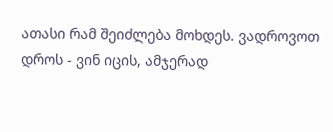ათასი რამ შეიძლება მოხდეს. ვადროვოთ დროს - ვინ იცის, ამჯერად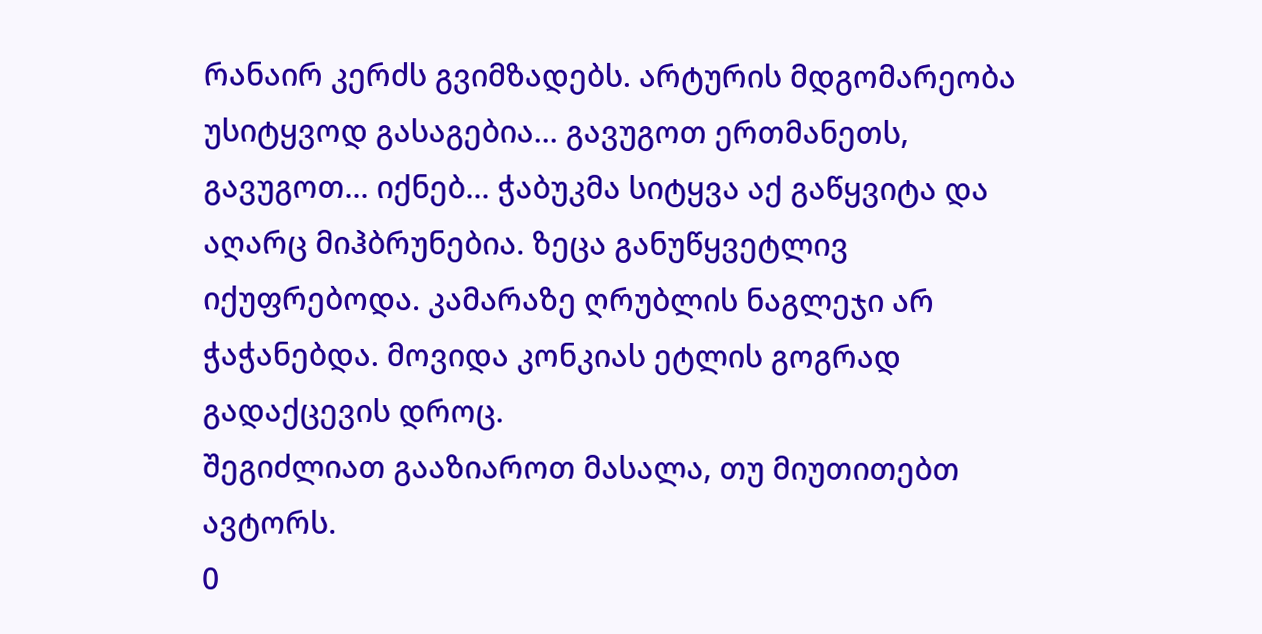რანაირ კერძს გვიმზადებს. არტურის მდგომარეობა უსიტყვოდ გასაგებია... გავუგოთ ერთმანეთს, გავუგოთ... იქნებ... ჭაბუკმა სიტყვა აქ გაწყვიტა და აღარც მიჰბრუნებია. ზეცა განუწყვეტლივ იქუფრებოდა. კამარაზე ღრუბლის ნაგლეჯი არ ჭაჭანებდა. მოვიდა კონკიას ეტლის გოგრად გადაქცევის დროც.
შეგიძლიათ გააზიაროთ მასალა, თუ მიუთითებთ ავტორს.
0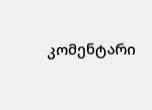კომენტარი